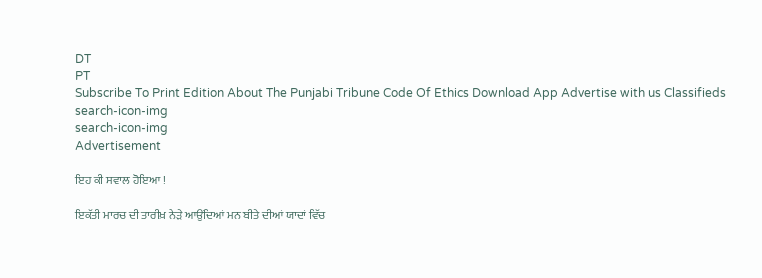DT
PT
Subscribe To Print Edition About The Punjabi Tribune Code Of Ethics Download App Advertise with us Classifieds
search-icon-img
search-icon-img
Advertisement

ਇਹ ਕੀ ਸਵਾਲ ਹੋਇਆ !

ਇਕੱਤੀ ਮਾਰਚ ਦੀ ਤਾਰੀਖ਼ ਨੇੜੇ ਆਉਂਦਿਆਂ ਮਨ ਬੀਤੇ ਦੀਆਂ ਯਾਦਾਂ ਵਿੱਚ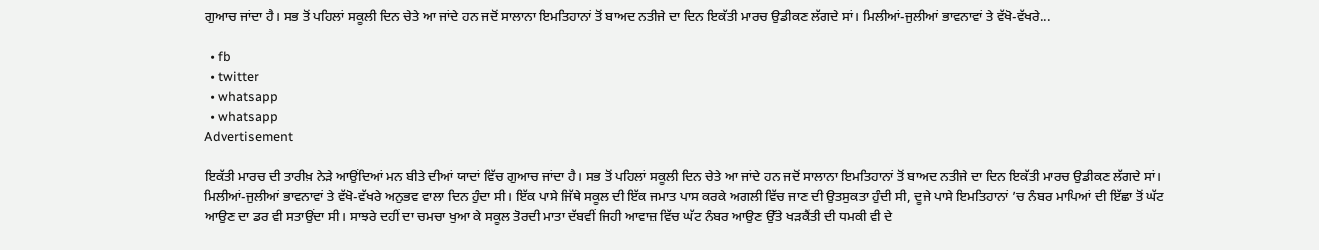ਗੁਆਚ ਜਾਂਦਾ ਹੈ। ਸਭ ਤੋਂ ਪਹਿਲਾਂ ਸਕੂਲੀ ਦਿਨ ਚੇਤੇ ਆ ਜਾਂਦੇ ਹਨ ਜਦੋਂ ਸਾਲਾਨਾ ਇਮਤਿਹਾਨਾਂ ਤੋਂ ਬਾਅਦ ਨਤੀਜੇ ਦਾ ਦਿਨ ਇਕੱਤੀ ਮਾਰਚ ਉਡੀਕਣ ਲੱਗਦੇ ਸਾਂ। ਮਿਲੀਆਂ-ਜੁਲੀਆਂ ਭਾਵਨਾਵਾਂ ਤੇ ਵੱਖੋ-ਵੱਖਰੇ...

  • fb
  • twitter
  • whatsapp
  • whatsapp
Advertisement

ਇਕੱਤੀ ਮਾਰਚ ਦੀ ਤਾਰੀਖ਼ ਨੇੜੇ ਆਉਂਦਿਆਂ ਮਨ ਬੀਤੇ ਦੀਆਂ ਯਾਦਾਂ ਵਿੱਚ ਗੁਆਚ ਜਾਂਦਾ ਹੈ। ਸਭ ਤੋਂ ਪਹਿਲਾਂ ਸਕੂਲੀ ਦਿਨ ਚੇਤੇ ਆ ਜਾਂਦੇ ਹਨ ਜਦੋਂ ਸਾਲਾਨਾ ਇਮਤਿਹਾਨਾਂ ਤੋਂ ਬਾਅਦ ਨਤੀਜੇ ਦਾ ਦਿਨ ਇਕੱਤੀ ਮਾਰਚ ਉਡੀਕਣ ਲੱਗਦੇ ਸਾਂ। ਮਿਲੀਆਂ-ਜੁਲੀਆਂ ਭਾਵਨਾਵਾਂ ਤੇ ਵੱਖੋ-ਵੱਖਰੇ ਅਨੁਭਵ ਵਾਲਾ ਦਿਨ ਹੁੰਦਾ ਸੀ। ਇੱਕ ਪਾਸੇ ਜਿੱਥੇ ਸਕੂਲ ਦੀ ਇੱਕ ਜਮਾਤ ਪਾਸ ਕਰਕੇ ਅਗਲੀ ਵਿੱਚ ਜਾਣ ਦੀ ਉਤਸੁਕਤਾ ਹੁੰਦੀ ਸੀ, ਦੂਜੇ ਪਾਸੇ ਇਮਤਿਹਾਨਾਂ ’ਚ ਨੰਬਰ ਮਾਪਿਆਂ ਦੀ ਇੱਛਾ ਤੋਂ ਘੱਟ ਆਉਣ ਦਾ ਡਰ ਵੀ ਸਤਾਉਂਦਾ ਸੀ। ਸਾਝਰੇ ਦਹੀਂ ਦਾ ਚਮਚਾ ਖੁਆ ਕੇ ਸਕੂਲ ਤੋਰਦੀ ਮਾਤਾ ਦੱਬਵੀਂ ਜਿਹੀ ਆਵਾਜ਼ ਵਿੱਚ ਘੱਟ ਨੰਬਰ ਆਉਣ ਉੱਤੇ ਖੜਕੈਂਤੀ ਦੀ ਧਮਕੀ ਵੀ ਦੇ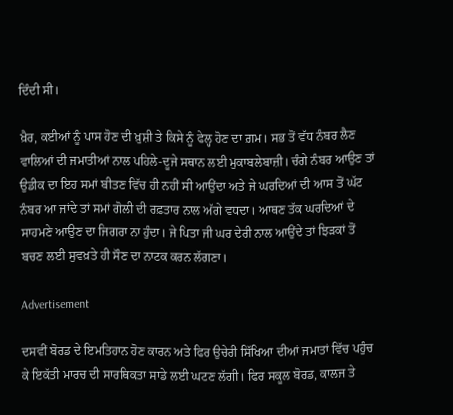ਦਿੰਦੀ ਸੀ।

ਖ਼ੈਰ, ਕਈਆਂ ਨੂੰ ਪਾਸ ਹੋਣ ਦੀ ਖ਼ੁਸ਼ੀ ਤੇ ਕਿਸੇ ਨੂੰ ਫੇਲ੍ਹ ਹੋਣ ਦਾ ਗ਼ਮ। ਸਭ ਤੋਂ ਵੱਧ ਨੰਬਰ ਲੈਣ ਵਾਲਿਆਂ ਦੀ ਜਮਾਤੀਆਂ ਨਾਲ ਪਹਿਲੇ-ਦੂਜੇ ਸਥਾਨ ਲਈ ਮੁਕਾਬਲੇਬਾਜ਼ੀ। ਚੰਗੇ ਨੰਬਰ ਆਉਣ ਤਾਂ ਉਡੀਕ ਦਾ ਇਹ ਸਮਾਂ ਬੀਤਣ ਵਿੱਚ ਹੀ ਨਹੀਂ ਸੀ ਆਉਂਦਾ ਅਤੇ ਜੇ ਘਰਦਿਆਂ ਦੀ ਆਸ ਤੋਂ ਘੱਟ ਨੰਬਰ ਆ ਜਾਂਦੇ ਤਾਂ ਸਮਾਂ ਗੋਲੀ ਦੀ ਰਫ਼ਤਾਰ ਨਾਲ ਅੱਗੇ ਵਧਦਾ। ਆਥਣ ਤੱਕ ਘਰਦਿਆਂ ਦੇ ਸਾਹਮਣੇ ਆਉਣ ਦਾ ਜਿਗਰਾ ਨਾ ਹੁੰਦਾ। ਜੇ ਪਿਤਾ ਜੀ ਘਰ ਦੇਰੀ ਨਾਲ ਆਉਂਦੇ ਤਾਂ ਝਿੜਕਾਂ ਤੋਂ ਬਚਣ ਲਈ ਸੁਵਖ਼ਤੇ ਹੀ ਸੌਣ ਦਾ ਨਾਟਕ ਕਰਨ ਲੱਗਣਾ।

Advertisement

ਦਸਵੀਂ ਬੋਰਡ ਦੇ ਇਮਤਿਹਾਨ ਹੋਣ ਕਾਰਨ ਅਤੇ ਫਿਰ ਉਚੇਰੀ ਸਿੱਖਿਆ ਦੀਆਂ ਜਮਾਤਾਂ ਵਿੱਚ ਪਹੁੰਚ ਕੇ ਇਕੱਤੀ ਮਾਰਚ ਦੀ ਸਾਰਥਿਕਤਾ ਸਾਡੇ ਲਈ ਘਟਣ ਲੱਗੀ। ਫਿਰ ਸਕੂਲ ਬੋਰਡ, ਕਾਲਜ ਤੇ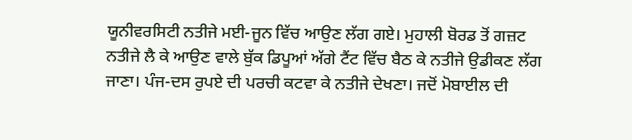ਯੂਨੀਵਰਸਿਟੀ ਨਤੀਜੇ ਮਈ-ਜੂਨ ਵਿੱਚ ਆਉਣ ਲੱਗ ਗਏ। ਮੁਹਾਲੀ ਬੋਰਡ ਤੋਂ ਗਜ਼ਟ ਨਤੀਜੇ ਲੈ ਕੇ ਆਉਣ ਵਾਲੇ ਬੁੱਕ ਡਿਪੂਆਂ ਅੱਗੇ ਟੈਂਟ ਵਿੱਚ ਬੈਠ ਕੇ ਨਤੀਜੇ ਉਡੀਕਣ ਲੱਗ ਜਾਣਾ। ਪੰਜ-ਦਸ ਰੁਪਏ ਦੀ ਪਰਚੀ ਕਟਵਾ ਕੇ ਨਤੀਜੇ ਦੇਖਣਾ। ਜਦੋਂ ਮੋਬਾਈਲ ਦੀ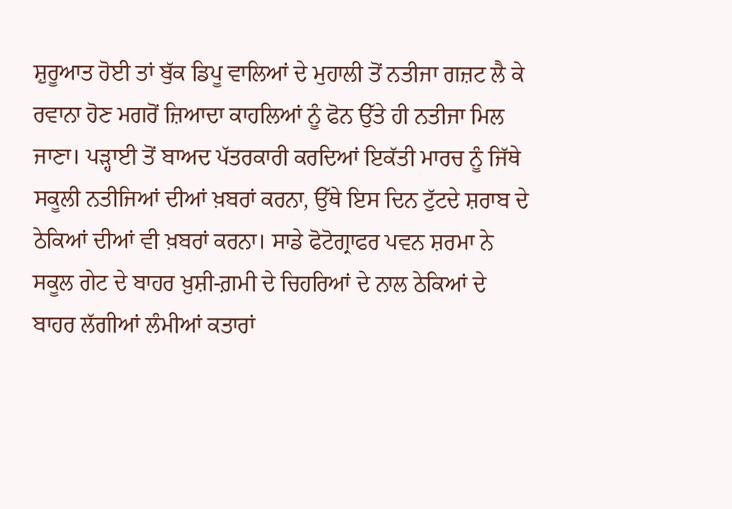ਸ਼ੁਰੂਆਤ ਹੋਈ ਤਾਂ ਬੁੱਕ ਡਿਪੂ ਵਾਲਿਆਂ ਦੇ ਮੁਹਾਲੀ ਤੋਂ ਨਤੀਜਾ ਗਜ਼ਟ ਲੈ ਕੇ ਰਵਾਨਾ ਹੋਣ ਮਗਰੋਂ ਜ਼ਿਆਦਾ ਕਾਹਲਿਆਂ ਨੂੰ ਫੋਨ ਉੱਤੇ ਹੀ ਨਤੀਜਾ ਮਿਲ ਜਾਣਾ। ਪੜ੍ਹਾਈ ਤੋਂ ਬਾਅਦ ਪੱਤਰਕਾਰੀ ਕਰਦਿਆਂ ਇਕੱਤੀ ਮਾਰਚ ਨੂੰ ਜਿੱਥੇ ਸਕੂਲੀ ਨਤੀਜਿਆਂ ਦੀਆਂ ਖ਼ਬਰਾਂ ਕਰਨਾ, ਉੱਥੇ ਇਸ ਦਿਨ ਟੁੱਟਦੇ ਸ਼ਰਾਬ ਦੇ ਠੇਕਿਆਂ ਦੀਆਂ ਵੀ ਖ਼ਬਰਾਂ ਕਰਨਾ। ਸਾਡੇ ਫੋਟੋਗ੍ਰਾਫਰ ਪਵਨ ਸ਼ਰਮਾ ਨੇ ਸਕੂਲ ਗੇਟ ਦੇ ਬਾਹਰ ਖ਼ੁਸ਼ੀ-ਗ਼ਮੀ ਦੇ ਚਿਹਰਿਆਂ ਦੇ ਨਾਲ ਠੇਕਿਆਂ ਦੇ ਬਾਹਰ ਲੱਗੀਆਂ ਲੰਮੀਆਂ ਕਤਾਰਾਂ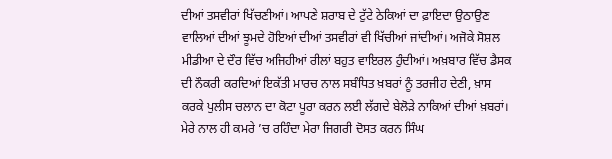ਦੀਆਂ ਤਸਵੀਰਾਂ ਖਿੱਚਣੀਆਂ। ਆਪਣੇ ਸ਼ਰਾਬ ਦੇ ਟੁੱਟੇ ਠੇਕਿਆਂ ਦਾ ਫ਼ਾਇਦਾ ਉਠਾਉਣ ਵਾਲਿਆਂ ਦੀਆਂ ਝੂਮਦੇ ਹੋਇਆਂ ਦੀਆਂ ਤਸਵੀਰਾਂ ਵੀ ਖਿੱਚੀਆਂ ਜਾਂਦੀਆਂ। ਅਜੋਕੇ ਸੋਸ਼ਲ ਮੀਡੀਆ ਦੇ ਦੌਰ ਵਿੱਚ ਅਜਿਹੀਆਂ ਰੀਲਾਂ ਬਹੁਤ ਵਾਇਰਲ ਹੁੰਦੀਆਂ। ਅਖ਼ਬਾਰ ਵਿੱਚ ਡੈਸਕ ਦੀ ਨੌਕਰੀ ਕਰਦਿਆਂ ਇਕੱਤੀ ਮਾਰਚ ਨਾਲ ਸਬੰਧਿਤ ਖ਼ਬਰਾਂ ਨੂੰ ਤਰਜੀਹ ਦੇਣੀ, ਖ਼ਾਸ ਕਰਕੇ ਪੁਲੀਸ ਚਲਾਨ ਦਾ ਕੋਟਾ ਪੂਰਾ ਕਰਨ ਲਈ ਲੱਗਦੇ ਬੇਲੋੜੇ ਨਾਕਿਆਂ ਦੀਆਂ ਖ਼ਬਰਾਂ। ਮੇਰੇ ਨਾਲ ਹੀ ਕਮਰੇ ’ਚ ਰਹਿੰਦਾ ਮੇਰਾ ਜਿਗਰੀ ਦੋਸਤ ਕਰਨ ਸਿੰਘ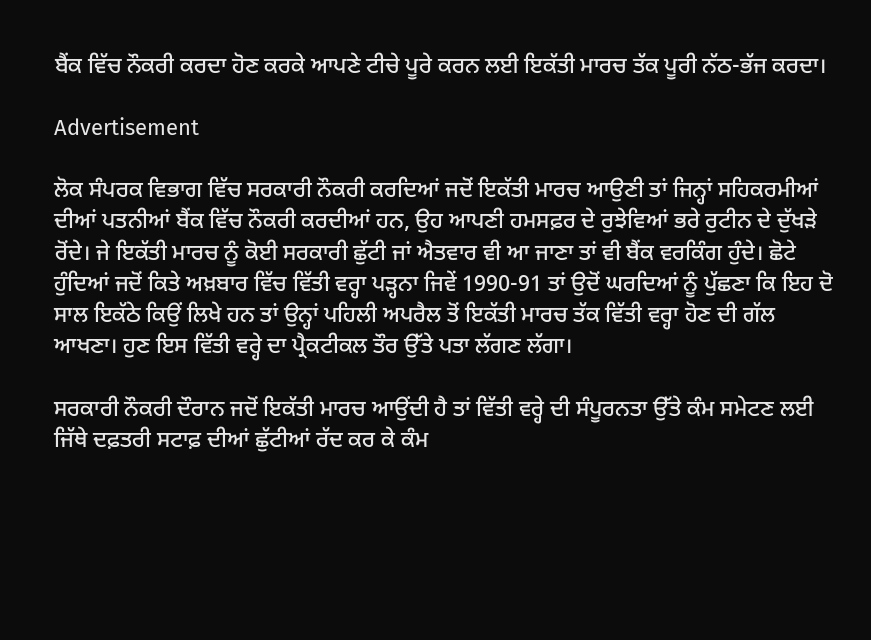ਬੈਂਕ ਵਿੱਚ ਨੌਕਰੀ ਕਰਦਾ ਹੋਣ ਕਰਕੇ ਆਪਣੇ ਟੀਚੇ ਪੂਰੇ ਕਰਨ ਲਈ ਇਕੱਤੀ ਮਾਰਚ ਤੱਕ ਪੂਰੀ ਨੱਠ-ਭੱਜ ਕਰਦਾ।

Advertisement

ਲੋਕ ਸੰਪਰਕ ਵਿਭਾਗ ਵਿੱਚ ਸਰਕਾਰੀ ਨੌਕਰੀ ਕਰਦਿਆਂ ਜਦੋਂ ਇਕੱਤੀ ਮਾਰਚ ਆਉਣੀ ਤਾਂ ਜਿਨ੍ਹਾਂ ਸਹਿਕਰਮੀਆਂ ਦੀਆਂ ਪਤਨੀਆਂ ਬੈਂਕ ਵਿੱਚ ਨੌਕਰੀ ਕਰਦੀਆਂ ਹਨ, ਉਹ ਆਪਣੀ ਹਮਸਫ਼ਰ ਦੇ ਰੁਝੇਵਿਆਂ ਭਰੇ ਰੁਟੀਨ ਦੇ ਦੁੱਖੜੇ ਰੋਂਦੇ। ਜੇ ਇਕੱਤੀ ਮਾਰਚ ਨੂੰ ਕੋਈ ਸਰਕਾਰੀ ਛੁੱਟੀ ਜਾਂ ਐਤਵਾਰ ਵੀ ਆ ਜਾਣਾ ਤਾਂ ਵੀ ਬੈਂਕ ਵਰਕਿੰਗ ਹੁੰਦੇ। ਛੋਟੇ ਹੁੰਦਿਆਂ ਜਦੋਂ ਕਿਤੇ ਅਖ਼ਬਾਰ ਵਿੱਚ ਵਿੱਤੀ ਵਰ੍ਹਾ ਪੜ੍ਹਨਾ ਜਿਵੇਂ 1990-91 ਤਾਂ ਉਦੋਂ ਘਰਦਿਆਂ ਨੂੰ ਪੁੱਛਣਾ ਕਿ ਇਹ ਦੋ ਸਾਲ ਇਕੱਠੇ ਕਿਉਂ ਲਿਖੇ ਹਨ ਤਾਂ ਉਨ੍ਹਾਂ ਪਹਿਲੀ ਅਪਰੈਲ ਤੋਂ ਇਕੱਤੀ ਮਾਰਚ ਤੱਕ ਵਿੱਤੀ ਵਰ੍ਹਾ ਹੋਣ ਦੀ ਗੱਲ ਆਖਣਾ। ਹੁਣ ਇਸ ਵਿੱਤੀ ਵਰ੍ਹੇ ਦਾ ਪ੍ਰੈਕਟੀਕਲ ਤੌਰ ਉੱਤੇ ਪਤਾ ਲੱਗਣ ਲੱਗਾ।

ਸਰਕਾਰੀ ਨੌਕਰੀ ਦੌਰਾਨ ਜਦੋਂ ਇਕੱਤੀ ਮਾਰਚ ਆਉਂਦੀ ਹੈ ਤਾਂ ਵਿੱਤੀ ਵਰ੍ਹੇ ਦੀ ਸੰਪੂਰਨਤਾ ਉੱਤੇ ਕੰਮ ਸਮੇਟਣ ਲਈ ਜਿੱਥੇ ਦਫ਼ਤਰੀ ਸਟਾਫ਼ ਦੀਆਂ ਛੁੱਟੀਆਂ ਰੱਦ ਕਰ ਕੇ ਕੰਮ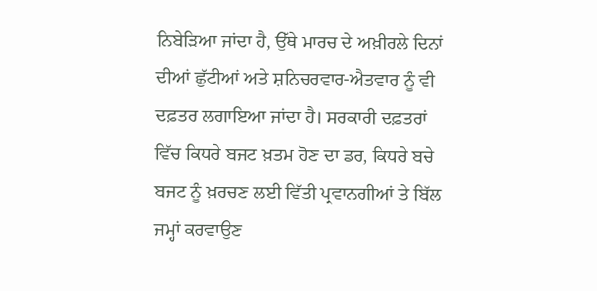ਨਿਬੇੜਿਆ ਜਾਂਦਾ ਹੈ, ਉੱਥੇ ਮਾਰਚ ਦੇ ਅਖ਼ੀਰਲੇ ਦਿਨਾਂ ਦੀਆਂ ਛੁੱਟੀਆਂ ਅਤੇ ਸ਼ਨਿਚਰਵਾਰ-ਐਤਵਾਰ ਨੂੰ ਵੀ ਦਫ਼ਤਰ ਲਗਾਇਆ ਜਾਂਦਾ ਹੈ। ਸਰਕਾਰੀ ਦਫ਼ਤਰਾਂ ਵਿੱਚ ਕਿਧਰੇ ਬਜਟ ਖ਼ਤਮ ਹੋਣ ਦਾ ਡਰ, ਕਿਧਰੇ ਬਚੇ ਬਜਟ ਨੂੰ ਖ਼ਰਚਣ ਲਈ ਵਿੱਤੀ ਪ੍ਰਵਾਨਗੀਆਂ ਤੇ ਬਿੱਲ ਜਮ੍ਹਾਂ ਕਰਵਾਉਣ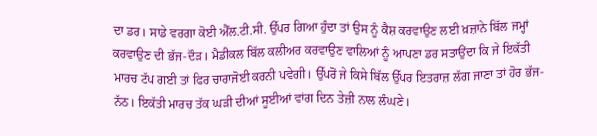ਦਾ ਡਰ। ਸਾਡੇ ਵਰਗਾ ਕੋਈ ਐੱਲ.ਟੀ.ਸੀ. ਉੱਪਰ ਗਿਆ ਹੁੰਦਾ ਤਾਂ ਉਸ ਨੂੰ ਕੈਸ਼ ਕਰਵਾਉਣ ਲਈ ਖ਼ਜ਼ਾਨੇ ਬਿੱਲ ਜਮ੍ਹਾਂ ਕਰਵਾਉਣ ਦੀ ਭੱਜ-ਦੌੜ। ਮੈਡੀਕਲ ਬਿੱਲ ਕਲੀਅਰ ਕਰਵਾਉਣ ਵਾਲਿਆਂ ਨੂੰ ਆਪਣਾ ਡਰ ਸਤਾਉਂਦਾ ਕਿ ਜੇ ਇਕੱਤੀ ਮਾਰਚ ਟੱਪ ਗਈ ਤਾਂ ਫਿਰ ਚਾਰਾਜੋਈ ਕਰਨੀ ਪਵੇਗੀ। ਉੱਪਰੋਂ ਜੇ ਕਿਸੇ ਬਿੱਲ ਉੱਪਰ ਇਤਰਾਜ਼ ਲੱਗ ਜਾਣਾ ਤਾਂ ਹੋਰ ਭੱਜ-ਨੱਠ। ਇਕੱਤੀ ਮਾਰਚ ਤੱਕ ਘੜੀ ਦੀਆਂ ਸੂਈਆਂ ਵਾਂਗ ਦਿਨ ਤੇਜ਼ੀ ਨਾਲ ਲੰਘਣੇ।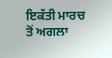ਇਕੱਤੀ ਮਾਰਚ ਤੋਂ ਅਗਲਾ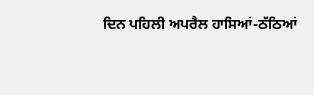ਦਿਨ ਪਹਿਲੀ ਅਪਰੈਲ ਹਾਸਿਆਂ-ਠੱਠਿਆਂ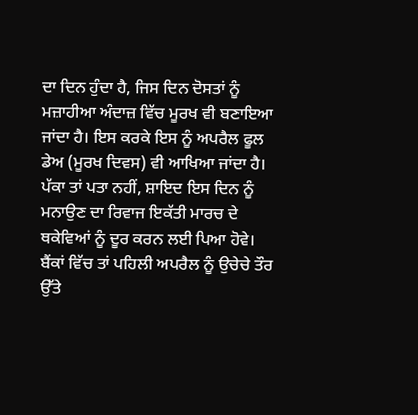ਦਾ ਦਿਨ ਹੁੰਦਾ ਹੈ, ਜਿਸ ਦਿਨ ਦੋਸਤਾਂ ਨੂੰ ਮਜ਼ਾਹੀਆ ਅੰਦਾਜ਼ ਵਿੱਚ ਮੂਰਖ ਵੀ ਬਣਾਇਆ ਜਾਂਦਾ ਹੈ। ਇਸ ਕਰਕੇ ਇਸ ਨੂੰ ਅਪਰੈਲ ਫੂਲ ਡੇਅ (ਮੂਰਖ ਦਿਵਸ) ਵੀ ਆਖਿਆ ਜਾਂਦਾ ਹੈ। ਪੱਕਾ ਤਾਂ ਪਤਾ ਨਹੀਂ, ਸ਼ਾਇਦ ਇਸ ਦਿਨ ਨੂੰ ਮਨਾਉਣ ਦਾ ਰਿਵਾਜ ਇਕੱਤੀ ਮਾਰਚ ਦੇ ਥਕੇਵਿਆਂ ਨੂੰ ਦੂਰ ਕਰਨ ਲਈ ਪਿਆ ਹੋਵੇ। ਬੈਂਕਾਂ ਵਿੱਚ ਤਾਂ ਪਹਿਲੀ ਅਪਰੈਲ ਨੂੰ ਉਚੇਚੇ ਤੌਰ ਉੱਤੇ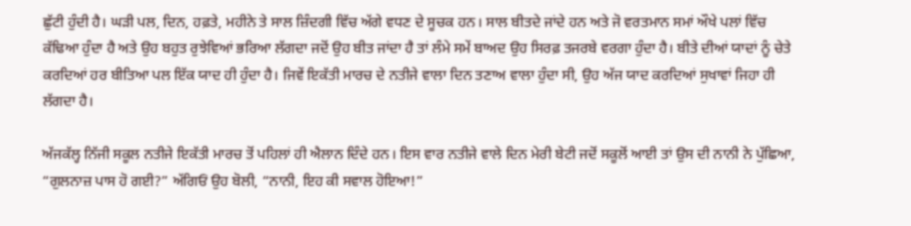ਛੁੱਟੀ ਹੁੰਦੀ ਹੈ। ਘੜੀ ਪਲ, ਦਿਨ, ਹਫ਼ਤੇ, ਮਹੀਨੇ ਤੇ ਸਾਲ ਜ਼ਿੰਦਗੀ ਵਿੱਚ ਅੱਗੇ ਵਧਣ ਦੇ ਸੂਚਕ ਹਨ। ਸਾਲ ਬੀਤਦੇ ਜਾਂਦੇ ਹਨ ਅਤੇ ਜੋ ਵਰਤਮਾਨ ਸਮਾਂ ਔਖੇ ਪਲਾਂ ਵਿੱਚ ਕੱਢਿਆ ਹੁੰਦਾ ਹੈ ਅਤੇ ਉਹ ਬਹੁਤ ਰੁਝੇਵਿਆਂ ਭਰਿਆ ਲੱਗਦਾ ਜਦੋਂ ਉਹ ਬੀਤ ਜਾਂਦਾ ਹੈ ਤਾਂ ਲੰਮੇ ਸਮੇਂ ਬਾਅਦ ਉਹ ਸਿਰਫ਼ ਤਜਰਬੇ ਵਰਗਾ ਹੁੰਦਾ ਹੈ। ਬੀਤੇ ਦੀਆਂ ਯਾਦਾਂ ਨੂੰ ਚੇਤੇ ਕਰਦਿਆਂ ਹਰ ਬੀਤਿਆ ਪਲ ਇੱਕ ਯਾਦ ਹੀ ਹੁੰਦਾ ਹੈ। ਜਿਵੇਂ ਇਕੱਤੀ ਮਾਰਚ ਦੇ ਨਤੀਜੇ ਵਾਲਾ ਦਿਨ ਤਣਾਅ ਵਾਲਾ ਹੁੰਦਾ ਸੀ, ਉਹ ਅੱਜ ਯਾਦ ਕਰਦਿਆਂ ਸੁਖਾਵਾਂ ਜਿਹਾ ਹੀ ਲੱਗਦਾ ਹੈ।

ਅੱਜਕੱਲ੍ਹ ਨਿੱਜੀ ਸਕੂਲ ਨਤੀਜੇ ਇਕੱਤੀ ਮਾਰਚ ਤੋਂ ਪਹਿਲਾਂ ਹੀ ਐਲਾਨ ਦਿੰਦੇ ਹਨ। ਇਸ ਵਾਰ ਨਤੀਜੇ ਵਾਲੇ ਦਿਨ ਮੇਰੀ ਬੇਟੀ ਜਦੋਂ ਸਕੂਲੋਂ ਆਈ ਤਾਂ ਉਸ ਦੀ ਨਾਨੀ ਨੇ ਪੁੱਛਿਆ, “ਗੁਲਨਾਜ਼ ਪਾਸ ਹੋ ਗਈ?” ਅੱਗਿਓਂ ਉਹ ਬੋਲੀ, “ਨਾਨੀ, ਇਹ ਕੀ ਸਵਾਲ ਹੋਇਆ!”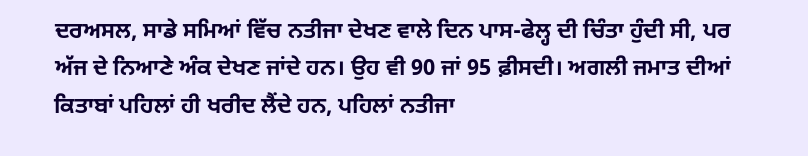ਦਰਅਸਲ, ਸਾਡੇ ਸਮਿਆਂ ਵਿੱਚ ਨਤੀਜਾ ਦੇਖਣ ਵਾਲੇ ਦਿਨ ਪਾਸ-ਫੇਲ੍ਹ ਦੀ ਚਿੰਤਾ ਹੁੰਦੀ ਸੀ, ਪਰ ਅੱਜ ਦੇ ਨਿਆਣੇ ਅੰਕ ਦੇਖਣ ਜਾਂਦੇ ਹਨ। ਉਹ ਵੀ 90 ਜਾਂ 95 ਫ਼ੀਸਦੀ। ਅਗਲੀ ਜਮਾਤ ਦੀਆਂ ਕਿਤਾਬਾਂ ਪਹਿਲਾਂ ਹੀ ਖਰੀਦ ਲੈਂਦੇ ਹਨ, ਪਹਿਲਾਂ ਨਤੀਜਾ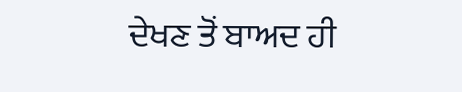ਦੇਖਣ ਤੋਂ ਬਾਅਦ ਹੀ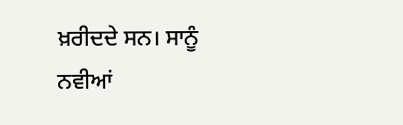ਖ਼ਰੀਦਦੇ ਸਨ। ਸਾਨੂੰ ਨਵੀਆਂ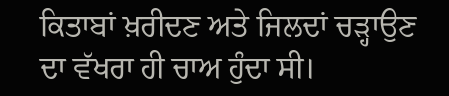ਕਿਤਾਬਾਂ ਖ਼ਰੀਦਣ ਅਤੇ ਜਿਲਦਾਂ ਚੜ੍ਹਾਉਣ ਦਾ ਵੱਖਰਾ ਹੀ ਚਾਅ ਹੁੰਦਾ ਸੀ।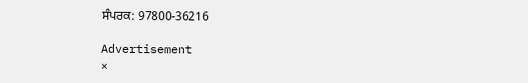ਸੰਪਰਕ: 97800-36216

Advertisement
×